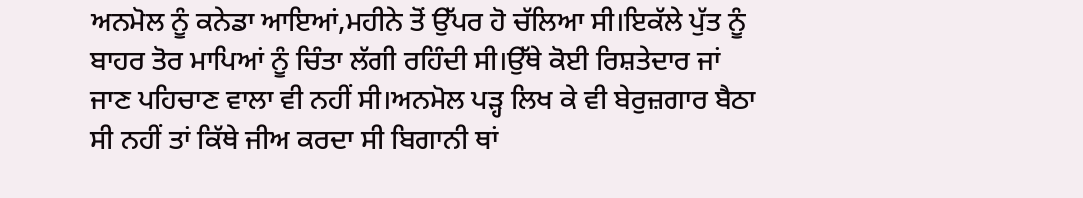ਅਨਮੋਲ ਨੂੰ ਕਨੇਡਾ ਆਇਆਂ,ਮਹੀਨੇ ਤੋਂ ਉੱਪਰ ਹੋ ਚੱਲਿਆ ਸੀ।ਇਕੱਲੇ ਪੁੱਤ ਨੂੰ ਬਾਹਰ ਤੋਰ ਮਾਪਿਆਂ ਨੂੰ ਚਿੰਤਾ ਲੱਗੀ ਰਹਿੰਦੀ ਸੀ।ਉੱਥੇ ਕੋਈ ਰਿਸ਼ਤੇਦਾਰ ਜਾਂ ਜਾਣ ਪਹਿਚਾਣ ਵਾਲਾ ਵੀ ਨਹੀਂ ਸੀ।ਅਨਮੋਲ ਪੜ੍ਹ ਲਿਖ ਕੇ ਵੀ ਬੇਰੁਜ਼ਗਾਰ ਬੈਠਾ ਸੀ ਨਹੀਂ ਤਾਂ ਕਿੱਥੇ ਜੀਅ ਕਰਦਾ ਸੀ ਬਿਗਾਨੀ ਥਾਂ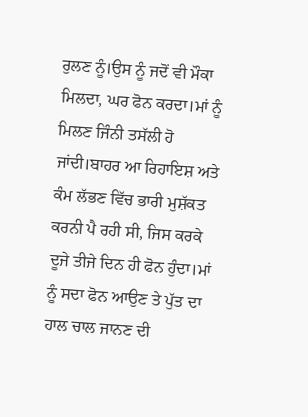ਰੁਲਣ ਨੂੰ।ਉਸ ਨੂੰ ਜਦੋਂ ਵੀ ਮੌਕਾ ਮਿਲਦਾ, ਘਰ ਫੋਨ ਕਰਦਾ।ਮਾਂ ਨੂੰ ਮਿਲਣ ਜਿੰਨੀ ਤਸੱਲੀ ਹੋ ਜਾਂਦੀ।ਬਾਹਰ ਆ ਰਿਹਾਇਸ਼ ਅਤੇ ਕੰਮ ਲੱਭਣ ਵਿੱਚ ਭਾਰੀ ਮੁਸ਼ੱਕਤ ਕਰਨੀ ਪੈ ਰਹੀ ਸੀ, ਜਿਸ ਕਰਕੇ ਦੂਜੇ ਤੀਜੇ ਦਿਨ ਹੀ ਫੋਨ ਹੁੰਦਾ।ਮਾਂ ਨੂੰ ਸਦਾ ਫੋਨ ਆਉਣ ਤੇ ਪੁੱਤ ਦਾ ਹਾਲ ਚਾਲ ਜਾਨਣ ਦੀ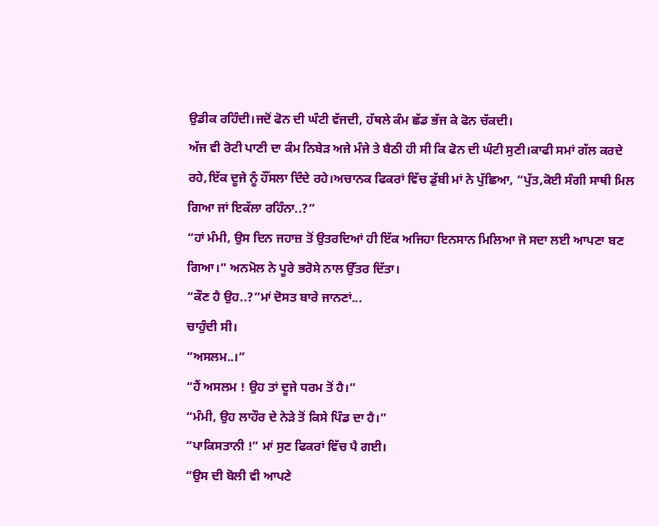ਉਡੀਕ ਰਹਿੰਦੀ।ਜਦੋਂ ਫੋਨ ਦੀ ਘੰਟੀ ਵੱਜਦੀ, ਹੱਥਲੇ ਕੰਮ ਛੱਡ ਭੱਜ ਕੇ ਫੋਨ ਚੱਕਦੀ।
ਅੱਜ ਵੀ ਰੋਟੀ ਪਾਣੀ ਦਾ ਕੰਮ ਨਿਬੇੜ ਅਜੇ ਮੰਜੇ ਤੇ ਬੈਠੀ ਹੀ ਸੀ ਕਿ ਫੋਨ ਦੀ ਘੰਟੀ ਸੁਣੀ।ਕਾਫੀ ਸਮਾਂ ਗੱਲ ਕਰਦੇ ਰਹੇ,ਇੱਕ ਦੂਜੇ ਨੂੰ ਹੌਂਸਲਾ ਦਿੰਦੇ ਰਹੇ।ਅਚਾਨਕ ਫਿਕਰਾਂ ਵਿੱਚ ਡੁੱਬੀ ਮਾਂ ਨੇ ਪੁੱਛਿਆ, “ਪੁੱਤ,ਕੋਈ ਸੰਗੀ ਸਾਥੀ ਮਿਲ ਗਿਆ ਜਾਂ ਇਕੱਲਾ ਰਹਿੰਨਾ..?”
“ਹਾਂ ਮੰਮੀ, ਉਸ ਦਿਨ ਜਹਾਜ਼ ਤੋਂ ਉਤਰਦਿਆਂ ਹੀ ਇੱਕ ਅਜਿਹਾ ਇਨਸਾਨ ਮਿਲਿਆ ਜੋ ਸਦਾ ਲਈ ਆਪਣਾ ਬਣ ਗਿਆ।” ਅਨਮੋਲ ਨੇ ਪੂਰੇ ਭਰੋਸੇ ਨਾਲ ਉੱਤਰ ਦਿੱਤਾ।
“ਕੌਣ ਹੈ ਉਹ..?”ਮਾਂ ਦੋਸਤ ਬਾਰੇ ਜਾਨਣਾਂ...
ਚਾਹੁੰਦੀ ਸੀ।
“ਅਸਲਮ..।”
“ਹੈਂ ਅਸਲਮ ! ਉਹ ਤਾਂ ਦੂਜੇ ਧਰਮ ਤੋਂ ਹੈ।”
“ਮੰਮੀ, ਉਹ ਲਾਹੌਰ ਦੇ ਨੇੜੇ ਤੋਂ ਕਿਸੇ ਪਿੰਡ ਦਾ ਹੈ।”
“ਪਾਕਿਸਤਾਨੀ !” ਮਾਂ ਸੁਣ ਫਿਕਰਾਂ ਵਿੱਚ ਪੈ ਗਈ।
“ਉਸ ਦੀ ਬੋਲੀ ਵੀ ਆਪਣੇ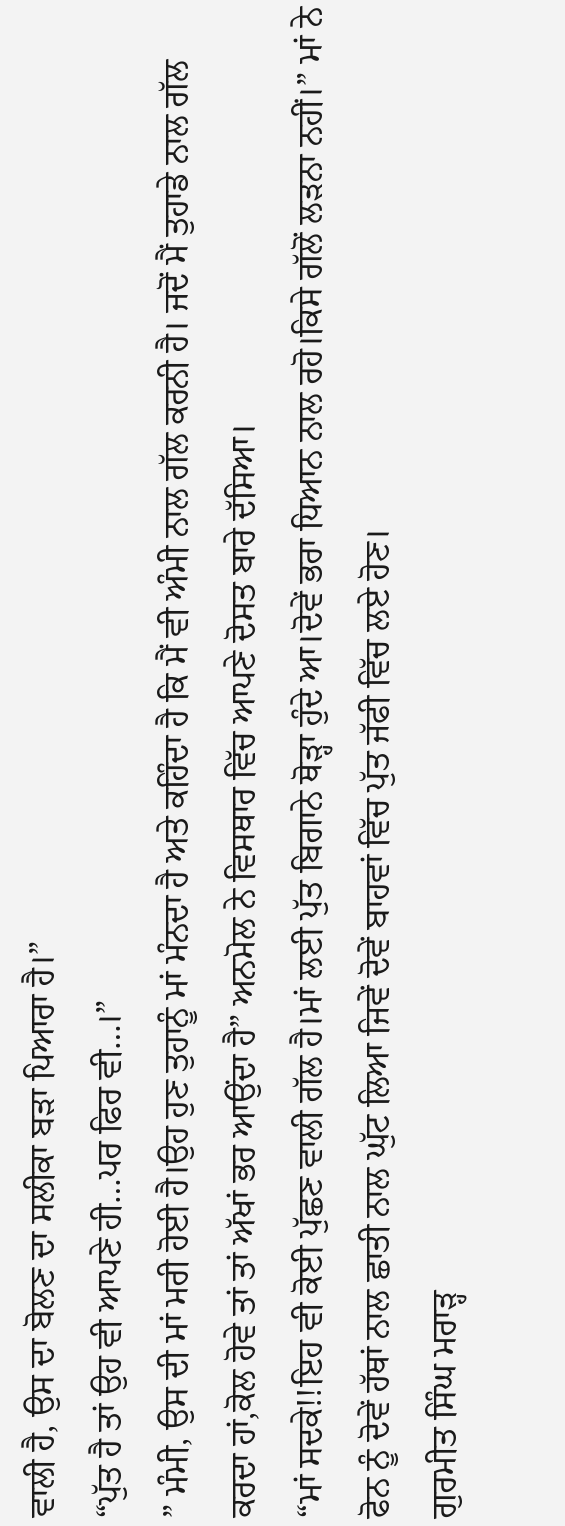ਵਾਲੀ ਹੈ, ਉਸ ਦਾ ਬੋਲਣ ਦਾ ਸਲੀਕਾ ਬੜਾ ਪਿਆਰਾ ਹੈ।”
“ਪੁੱਤ ਹੈ ਤਾਂ ਉਹ ਵੀ ਆਪਣੇ ਹੀ…ਪਰ ਫਿਰ ਵੀ…।”
” ਮੰਮੀ, ਉਸ ਦੀ ਮਾਂ ਮਰੀ ਹੋਈ ਹੈ।ਉਹ ਹੁਣ ਤੁਹਾਨੂੰ ਮਾਂ ਮੰਨਦਾ ਹੈ ਅਤੇ ਕਹਿੰਦਾ ਹੈ ਕਿ ਮੈਂ ਵੀ ਅੰਮੀ ਨਾਲ ਗੱਲ ਕਰਨੀ ਹੈ। ਜਦੋਂ ਮੈਂ ਤੁਹਾਡੇ ਨਾਲ ਗੱਲ ਕਰਦਾ ਹਾਂ,ਕੋਲ ਹੋਵੇ ਤਾਂ ਤਾਂ ਅੱਖਾਂ ਭਰ ਆਉਂਦਾ ਹੈ” ਅਨਮੋਲ ਨੇ ਵਿਸਥਾਰ ਵਿੱਚ ਆਪਣੇ ਦੋਸਤ ਬਾਰੇ ਦੱਸਿਆ।
“ਮਾਂ ਸਦਕੇ!!ਇਹ ਵੀ ਕੋਈ ਪੁੱਛਣ ਵਾਲੀ ਗੱਲ ਹੈ।ਮਾਂ ਲਈ ਪੁੱਤ ਬਿਗਾਨੇ ਥੋੜ੍ਹਾ ਹੁੰਦੇ ਆ।ਦੋਵੇਂ ਭਰਾ ਧਿਆਨ ਨਾਲ ਰਹੋ।ਕਿਸੇ ਗੱਲੋਂ ਲੜਨਾ ਨਹੀਂ।” ਮਾਂ ਨੇ ਫੋਨ ਨੂੰ ਦੋਵੇਂ ਹੱਥਾਂ ਨਾਲ ਛਾਤੀ ਨਾਲ ਘੁੱਟ ਲਿਆ ਜਿਵੇਂ ਦੋਵੇਂ ਬਾਹਵਾਂ ਵਿੱਚ ਪੁੱਤ ਜੱਫੀ ਵਿੱਚ ਲਏ ਹੋਣ।
ਗੁਰਮੀਤ ਸਿੰਘ ਮਰਾੜ੍ਹ